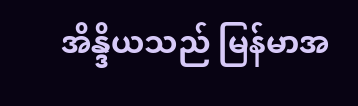အိန္ဒိယသည် မြန်မာအ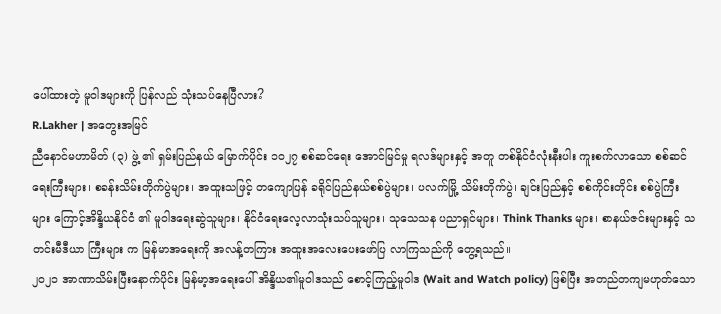ပေါ်ထားတဲ့ မူဝါဒများကို ပြန်လည် သုံးသပ်နေပြီလား?
R.Lakher | အတွေးအမြင်
ညီနောင်မဟာမိတ် (၃) ဖွဲ့ ၏ ရှမ်းပြည်နယ် မြောက်ပိုင်း ၁၀၂၇ စစ်ဆင်ရေး အောင်မြင်မှု ရလဒ်များနှင့် အတူ တစ်နိုင်ငံလုံးနီးပါး ကူးစက်လာသော စစ်ဆင်ရေးကြီးများ၊ စခန်းသိမ်းတိုက်ပွဲများ၊ အထူးသဖြင့် တကျောပြန် ခရိုင်ပြည်နယ်စစ်ပွဲများ၊ ပလက်မြို့ သိမ်းတိုက်ပွဲ၊ ချင်းပြည်နှင့် စစ်ကိုင်းတိုင်း စစ်ပွဲကြီး များ ကြောင့်အိန္ဒိယနိုင်ငံ ၏ မူဝါဒရေးဆွဲသူများ၊ နိုင်ငံရေးလေ့လာသုံးသပ်သူများ၊ သုသေသန ပညာရှင်များ၊ Think Thanks များ၊ စာနယ်ဇင်းများနှင့် သတင်းမီဒီယာ ကြီးများ က မြန်မာအရေးကို အလန့်တကြား အထူးအလေးပေးဖော်ပြ လာကြသည်ကို တွေ့ရသည်။
၂၀၂၁ အာဏာသိမ်းပြီးနောက်ပိုင်း မြန်မာ့အရေးပေါ် အိန္ဒိယ၏မူဝါဒသည် စောင့်ကြည့်မူဝါဒ (Wait and Watch policy) ဖြစ်ပြီး အတည်တကျမဟုတ်သော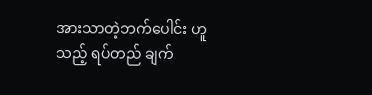အားသာတဲ့ဘက်ပေါင်း ဟူသည့် ရပ်တည် ချက်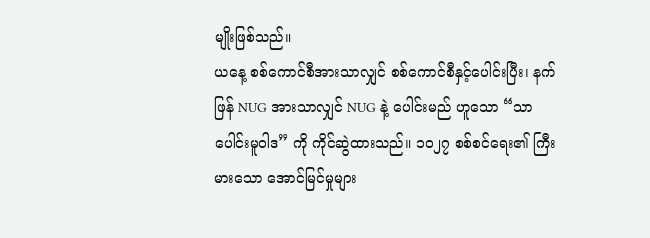မျိုးဖြစ်သည်။
ယနေ့ စစ်ကောင်စီအားသာလျှင် စစ်ကောင်စီနှင့်ပေါင်းပြီး၊ နက်ဖြန် NUG အားသာလျှင် NUG နဲ့ ပေါင်းမည် ဟူသော “သာပေါင်းမူဝါဒ” ကို ကိုင်ဆွဲထားသည်။ ၁၀၂၇ စစ်စင်ရေး၏ ကြီးမားသော အောင်မြင်မှုများ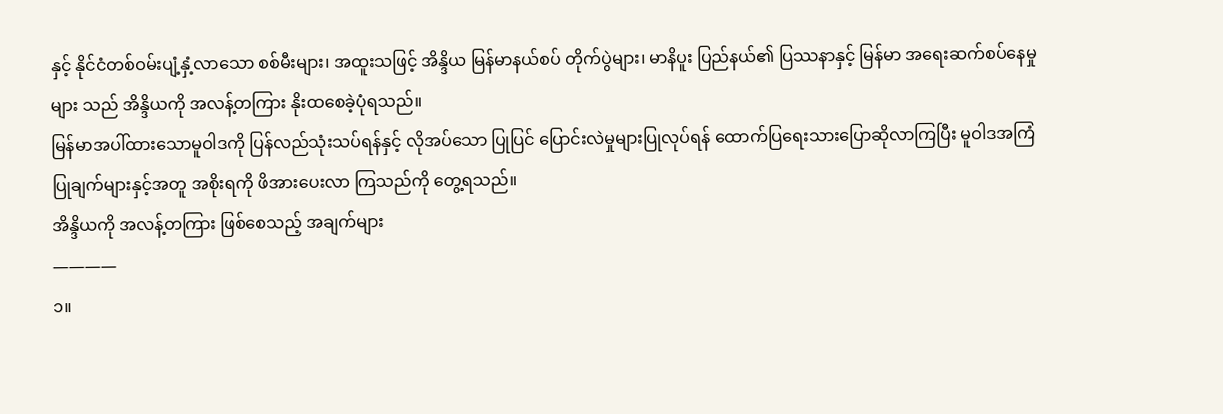နှင့် နိုင်ငံတစ်ဝမ်းပျံ့နှံ့လာသော စစ်မီးများ၊ အထူးသဖြင့် အိန္ဒိယ မြန်မာနယ်စပ် တိုက်ပွဲများ၊ မာနိပူး ပြည်နယ်၏ ပြဿနာနှင့် မြန်မာ အရေးဆက်စပ်နေမှုများ သည် အိန္ဒိယကို အလန့်တကြား နိုးထစေခဲ့ပုံရသည်။
မြန်မာအပါ်ထားသောမူဝါဒကို ပြန်လည်သုံးသပ်ရန်နှင့် လိုအပ်သော ပြုပြင် ပြောင်းလဲမှုများပြုလုပ်ရန် ထောက်ပြရေးသားပြောဆိုလာကြပြီး မူဝါဒအကြံပြုချက်များနှင့်အတူ အစိုးရကို ဖိအားပေးလာ ကြသည်ကို တွေ့ရသည်။
အိန္ဒိယကို အလန့်တကြား ဖြစ်စေသည့် အချက်များ
————
၁။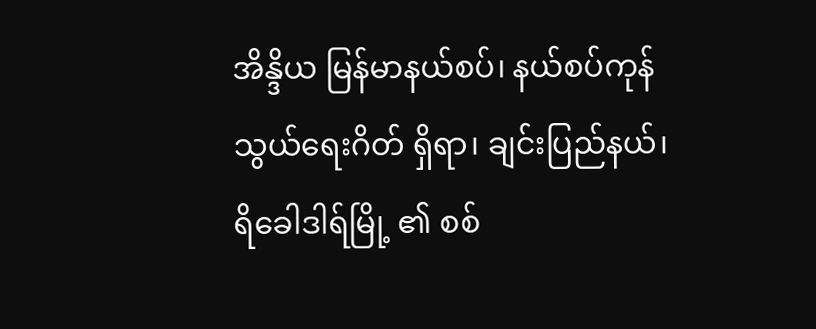အိန္ဒိယ မြန်မာနယ်စပ်၊ နယ်စပ်ကုန်သွယ်ရေးဂိတ် ရှိရာ၊ ချင်းပြည်နယ်၊ ရိခေါဒါရ်မြို့ ၏ စစ်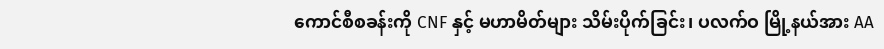ကောင်စီစခန်းကို CNF နှင့် မဟာမိတ်များ သိမ်းပိုက်ခြင်း၊ ပလက်ဝ မြို့နယ်အား AA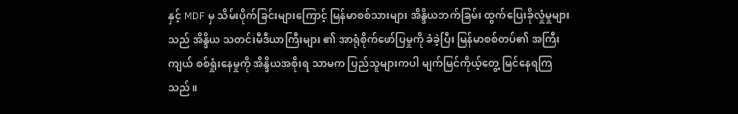နှင့် MDF မှ သိမ်းပိုက်ခြင်းများကြောင့် မြန်မာစစ်သားများ အိန္ဒိယဘက်ခြမ်း ထွက်ပြေးခိုလှုံမှုများသည် အိန္ဒိယ သတင်းမီဒီယာကြီးများ ၏ အာရုံစိုက်ဖော်ပြမှုကို ခံခဲ့ပြီး မြန်မာစစ်တပ်၏ အကြီးကျယ် စစ်ရှုံးနေမှုကို အိန္ဒိယအစိုးရ သာမက ပြည်သူများကပါ မျက်မြင်ကိုယ့်တွေ့ မြင်နေရကြသည်။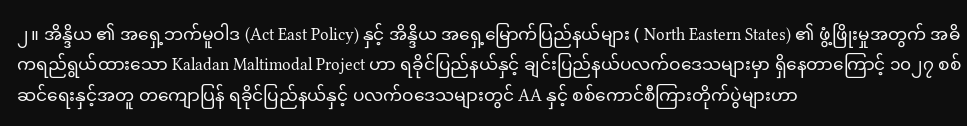၂။ အိန္ဒိယ ၏ အရှေ့ဘက်မူဝါဒ (Act East Policy) နှင့် အိန္ဒိယ အရှေ့မြောက်ပြည်နယ်များ ( North Eastern States) ၏ ဖွံ့ဖြိုးမှုအတွက် အဓိကရည်ရွယ်ထားသော Kaladan Maltimodal Project ဟာ ရခိုင်ပြည်နယ်နှင့် ချင်းပြည်နယ်ပလက်ဝဒေသများမှာ ရှိနေတာကြောင့် ၁၀၂၇ စစ်ဆင်ရေးနှင့်အတူ တကျောပြန် ရခိုင်ပြည်နယ်နှင့် ပလက်ဝဒေသများတွင် AA နှင့် စစ်ကောင်စီကြားတိုက်ပွဲများဟာ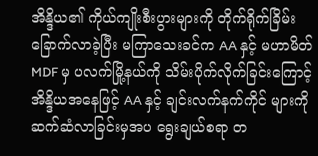အိန္ဒိယ၏ ကိုယ်ကျိုးစီးပွားများကို တိုက်ရိုက်ခြိမ်းခြောက်လာခဲ့ပြီး မကြာသေးခင်က AA နှင့် မဟာမိတ် MDF မှ ပလက်မြို့နယ်ကို သိမ်းပိုက်လိုက်ခြင်းကြောင့် အိန္ဒိယအနေဖြင့် AA နှင့် ချင်းလက်နက်ကိုင် များကို ဆက်ဆံလာခြင်းမှအပ ရွေးချယ်စရာ တ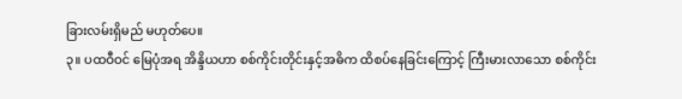ခြားလမ်းရှိမည် မဟုတ်ပေ။
၃။ ပထဝီဝင် မြေပုံအရ အိန္ဒိယဟာ စစ်ကိုင်းတိုင်းနှင့်အဓိက ထိစပ်နေခြင်းကြောင့် ကြီးမားလာသော စစ်ကိုင်း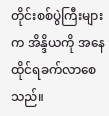တိုင်းစစ်ပွဲကြီးများက အိန္ဒိယကို အနေထိုင်ရခက်လာစေသည်။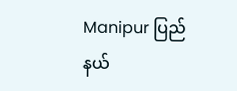Manipur ပြည်နယ်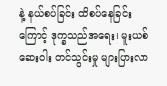နဲ့ နယ်စပ်ခြင်း ထိစပ်နေခြင်းကြောင့် ဒုက္ခသည်အရေး၊ မူးယစ်ဆေးဝါး တင်သွင်းမှု များပြားလာ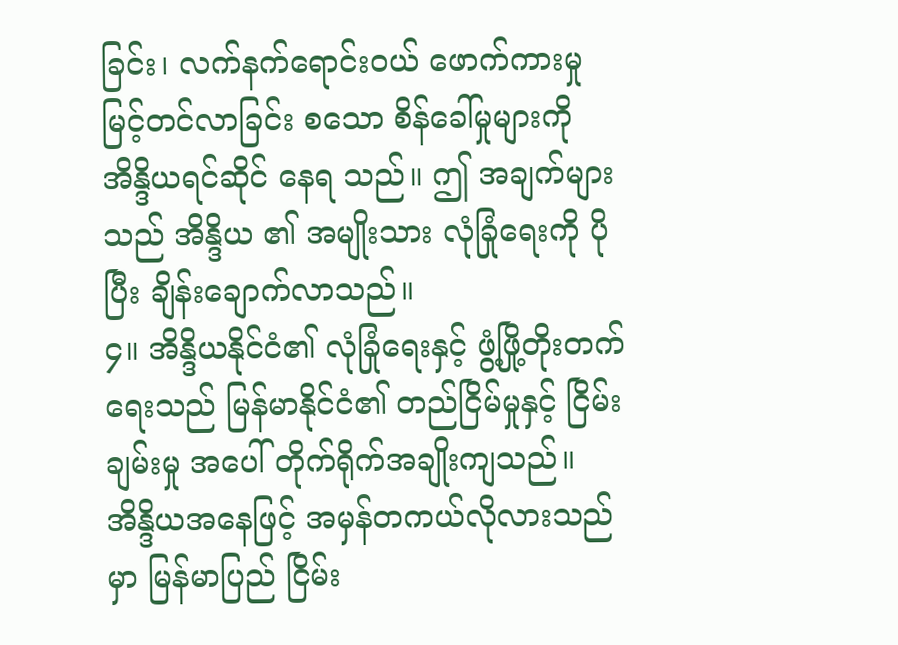ခြင်း၊ လက်နက်ရောင်းဝယ် ဖောက်ကားမှု မြင့်တင်လာခြင်း စသော စိန်ခေါ်မှုများကို အိန္ဒိယရင်ဆိုင် နေရ သည်။ ဤ အချက်များသည် အိန္ဒိယ ၏ အမျိုးသား လုံခြုံရေးကို ပိုပြီး ချိန်းချောက်လာသည်။
၄။ အိန္ဒိယနိုင်ငံ၏ လုံခြုံရေးနှင့် ဖွံ့ဖြို့တိုးတက်ရေးသည် မြန်မာနိုင်ငံ၏ တည်ငြိမ်မှုနှင့် ငြိမ်းချမ်းမှု အပေါ် တိုက်ရိုက်အချိုးကျသည်။ အိန္ဒိယအနေဖြင့် အမှန်တကယ်လိုလားသည်မှာ မြန်မာပြည် ငြိမ်း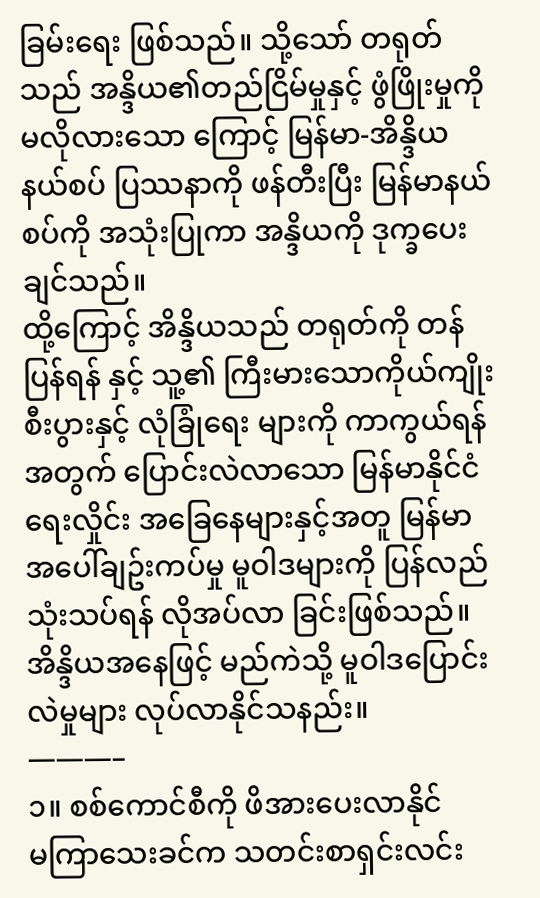ခြမ်းရေး ဖြစ်သည်။ သို့သော် တရုတ်သည် အန္ဒိယ၏တည်ငြိမ်မှုနှင့် ဖွံဖြိုးမှုကို မလိုလားသော ကြောင့် မြန်မာ-အိန္ဒိယနယ်စပ် ပြဿနာကို ဖန်တီးပြီး မြန်မာနယ်စပ်ကို အသုံးပြုကာ အန္ဒိယကို ဒုက္ခပေးချင်သည်။
ထို့ကြောင့် အိန္ဒိယသည် တရုတ်ကို တန်ပြန်ရန် နှင့် သူ့၏ ကြီးမားသောကိုယ်ကျိုးစီးပွားနှင့် လုံခြုံရေး များကို ကာကွယ်ရန်အတွက် ပြောင်းလဲလာသော မြန်မာနိုင်ငံရေးလှိုင်း အခြေနေများနှင့်အတူ မြန်မာ အပေါ်ချဥ်းကပ်မှု မူဝါဒများကို ပြန်လည်သုံးသပ်ရန် လိုအပ်လာ ခြင်းဖြစ်သည်။
အိန္ဒိယအနေဖြင့် မည်ကဲသို့ မူဝါဒပြောင်းလဲမှုများ လုပ်လာနိုင်သနည်း။
———–
၁။ စစ်ကောင်စီကို ဖိအားပေးလာနိုင်
မကြာသေးခင်က သတင်းစာရှင်းလင်း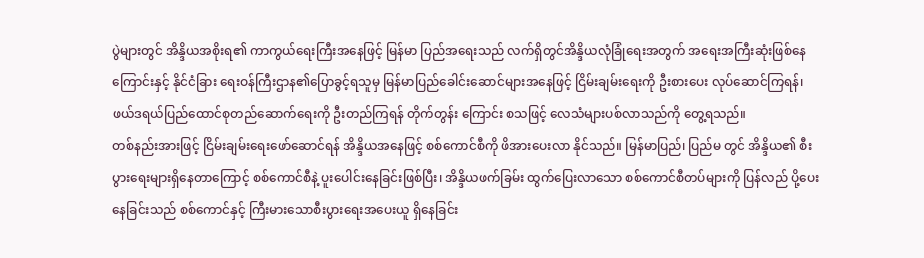ပွဲများတွင် အိန္ဒိယအစိုးရ၏ ကာကွယ်ရေးကြီးအနေဖြင့် မြန်မာ ပြည်အရေးသည် လက်ရှိတွင်အိန္ဒိယလုံခြုံရေးအတွက် အရေးအကြီးဆုံးဖြစ်နေကြောင်းနှင့် နိုင်ငံခြား ရေးဝန်ကြီးဌာန၏ပြောခွင့်ရသူမှ မြန်မာပြည်ခေါင်းဆောင်များအနေဖြင့် ငြိမ်းချမ်းရေးကို ဦးစားပေး လုပ်ဆောင်ကြရန်၊ ဖယ်ဒရယ်ပြည်ထောင်စုတည်ဆောက်ရေးကို ဦးတည်ကြရန် တိုက်တွန်း ကြောင်း စသဖြင့် လေသံများပစ်လာသည်ကို တွေ့ရသည်။
တစ်နည်းအားဖြင့် ငြိမ်းချမ်းရေးဖော်ဆောင်ရန် အိန္ဒိယအနေဖြင့် စစ်ကောင်စီကို ဖိအားပေးလာ နိုင်သည်။ မြန်မာပြည်၊ ပြည်မ တွင် အိန္ဒိယ၏ စီးပွားရေးများရှိနေတာကြောင့် စစ်ကောင်စီနဲ့ ပူးပေါင်းနေခြင်းဖြစ်ပြီး၊ အိန္ဒိယဖက်ခြမ်း ထွက်ပြေးလာသော စစ်ကောင်စီတပ်များကို ပြန်လည် ပို့ပေးနေခြင်းသည် စစ်ကောင်နှင့် ကြီးမားသောစီးပွားရေးအပေးယူ ရှိနေခြင်း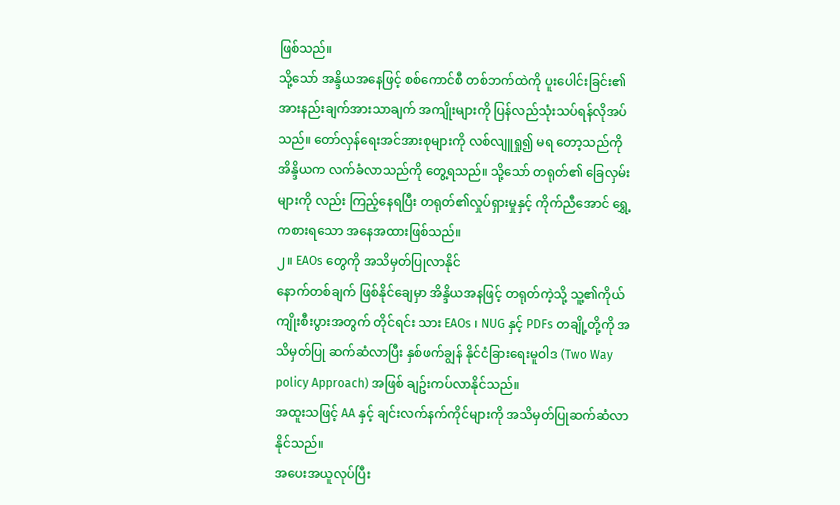ဖြစ်သည်။
သို့သော် အန္ဒိယအနေဖြင့် စစ်ကောင်စီ တစ်ဘက်ထဲကို ပူးပေါင်းခြင်း၏ အားနည်းချက်အားသာချက် အကျိုးများကို ပြန်လည်သုံးသပ်ရန်လိုအပ်သည်။ တော်လှန်ရေးအင်အားစုများကို လစ်လျူရှု၍ မရ တော့သည်ကို အိန္ဒိယက လက်ခံလာသည်ကို တွေ့ရသည်။ သို့သော် တရုတ်၏ ခြေလှမ်းများကို လည်း ကြည့်နေရပြီး တရုတ်၏လှုပ်ရှားမှုနှင့် ကိုက်ညီအောင် ရွှေ့ကစားရသော အနေအထားဖြစ်သည်။
၂။ EAOs တွေကို အသိမှတ်ပြုလာနိုင်
နောက်တစ်ချက် ဖြစ်နိုင်ချေမှာ အိန္ဒိယအနဖြင့် တရုတ်ကဲ့သို့ သူ့၏ကိုယ်ကျိုးစီးပွားအတွက် တိုင်ရင်း သား EAOs ၊ NUG နှင့် PDFs တချို့တို့ကို အသိမှတ်ပြု ဆက်ဆံလာပြီး နှစ်ဖက်ချွန် နိုင်ငံခြားရေးမူဝါဒ (Two Way policy Approach) အဖြစ် ချဥ်းကပ်လာနိုင်သည်။
အထူးသဖြင့် AA နှင့် ချင်းလက်နက်ကိုင်များကို အသိမှတ်ပြုဆက်ဆံလာနိုင်သည်။
အပေးအယူလုပ်ပြီး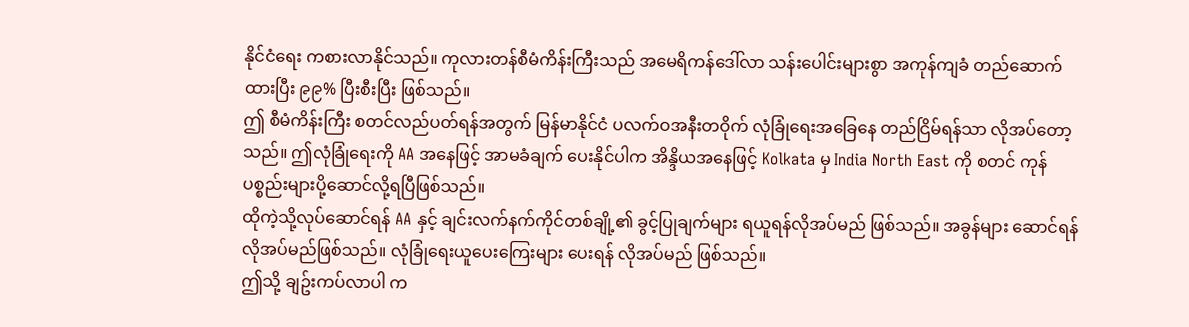နိုင်ငံရေး ကစားလာနိုင်သည်။ ကုလားတန်စီမံကိန်းကြီးသည် အမေရိကန်ဒေါ်လာ သန်းပေါင်းများစွာ အကုန်ကျခံ တည်ဆောက်ထားပြီး ၉၉% ပြီးစီးပြီး ဖြစ်သည်။
ဤ စီမံကိန်းကြီး စတင်လည်ပတ်ရန်အတွက် မြန်မာနိုင်ငံ ပလက်ဝအနီးတဝိုက် လုံခြုံရေးအခြေနေ တည်ငြိမ်ရန်သာ လိုအပ်တော့သည်။ ဤလုံခြုံရေးကို AA အနေဖြင့် အာမခံချက် ပေးနိုင်ပါက အိန္ဒိယအနေဖြင့် Kolkata မှ India North East ကို စတင် ကုန်ပစ္စည်းများပို့ဆောင်လို့ရပြီဖြစ်သည်။
ထိုကဲ့သို့လုပ်ဆောင်ရန် AA နှင့် ချင်းလက်နက်ကိုင်တစ်ချို့၏ ခွင့်ပြုချက်များ ရယူရန်လိုအပ်မည် ဖြစ်သည်။ အခွန်များ ဆောင်ရန် လိုအပ်မည်ဖြစ်သည်။ လုံခြုံရေးယူပေးကြေးများ ပေးရန် လိုအပ်မည် ဖြစ်သည်။
ဤသို့ ချဥ်းကပ်လာပါ က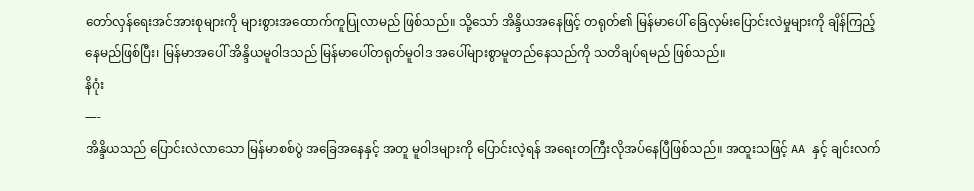တော်လှန်ရေးအင်အားစုများကို များစွားအထောက်ကူပြုလာမည် ဖြစ်သည်။ သို့သော် အိန္ဒိယအနေဖြင့် တရုတ်၏ မြန်မာပေါ် ခြေလှမ်းပြောင်းလဲမှုများကို ချိန်ကြည့်နေမည်ဖြစ်ပြီး၊ မြန်မာအပေါ် အိန္ဒိယမူဝါဒသည် မြန်မာပေါ်တရုတ်မူဝါဒ အပေါ်များစွာမူတည်နေသည်ကို သတိချပ်ရမည် ဖြစ်သည်။
နိဂုံး
—-
အိန္ဒိယသည် ပြောင်းလဲလာသော မြန်မာစစ်ပွဲ အခြေအနေနှင့် အတူ မူဝါဒများကို ပြောင်းလဲ့ရန် အရေးတကြီးလိုအပ်နေပြီဖြစ်သည်။ အထူးသဖြင့် AA နှင့် ချင်းလက်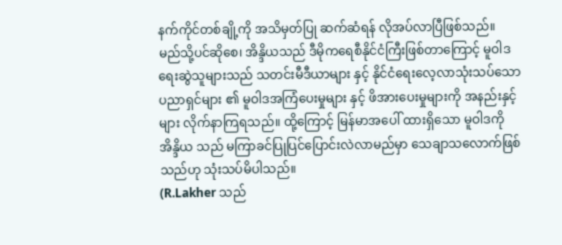နက်ကိုင်တစ်ချို့ကို အသိမှတ်ပြု ဆက်ဆံရန် လိုအပ်လာပြီဖြစ်သည်။
မည်သို့ပင်ဆိုစေ၊ အိန္ဒိယသည် ဒီမိုကရေစီနိုင်ငံကြီးဖြစ်တာကြောင့် မူဝါဒရေးဆွဲသူများသည် သတင်းမီဒီယာများ နှင့် နိုင်ငံရေးလေ့လာသုံးသပ်သော ပညာရှင်များ ၏ မူဝါဒအကြံပေးမှုများ နှင့် ဖိအားပေးမှုများကို အနည်းနှင့်များ လိုက်နာကြရသည်။ ထို့ကြောင့် မြန်မာအပေါ် ထားရှိသော မူဝါဒကို အိန္ဒိယ သည် မကြာခင်ပြုပြင်ပြောင်းလဲလာမည်မှာ သေချာသလောက်ဖြစ်သည်ဟု သုံးသပ်မိပါသည်။
(R.Lakher သည်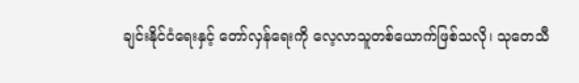ချင်းနိုင်ငံရေးနှင့် တော်လှန်ရေးကို လေ့လာသူတစ်ယောက်ဖြစ်သလို၊ သုတေသီ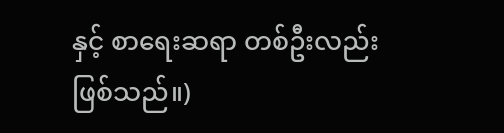နှင့် စာရေးဆရာ တစ်ဦးလည်း ဖြစ်သည်။)